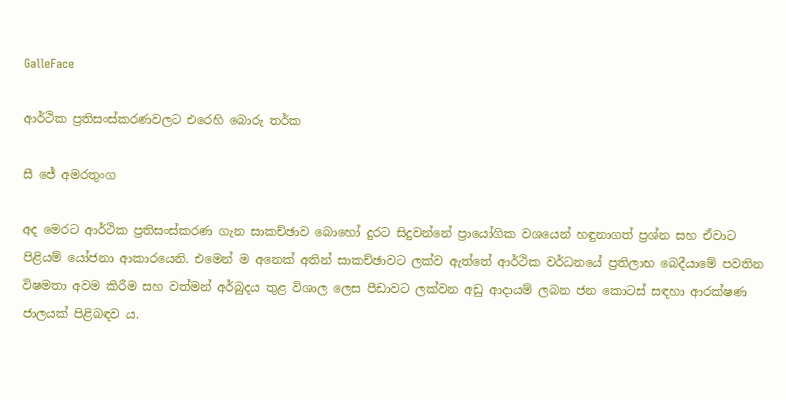GalleFace

ආර්ථික ප්‍රතිසංස්කරණවලට එරෙහි බොරු තර්ක

සී ජේ අමරතුංග

අද මෙරට ආර්ථික ප්‍රතිසංස්කරණ ගැන සාකච්ඡාව බොහෝ දුරට සිදුවන්නේ ප්‍රායෝගික වශයෙන් හඳුනාගත් ප්‍රශ්න සහ ඒවාට පිළියම් යෝජනා ආකාරයෙනි. එමෙන් ම අනෙක් අතින් සාකච්ඡාවට ලක්ව ඇත්තේ ආර්ථික වර්ධනයේ ප්‍රතිලාභ බෙදීයාමේ පවතින විෂමතා අවම කිරීම සහ වත්මන් අර්බුදය තුළ විශාල ලෙස පීඩාවට ලක්වන අඩු ආදායම් ලබන ජන කොටස් සඳහා ආරක්ෂණ ජාලයක් පිළිබඳව ය.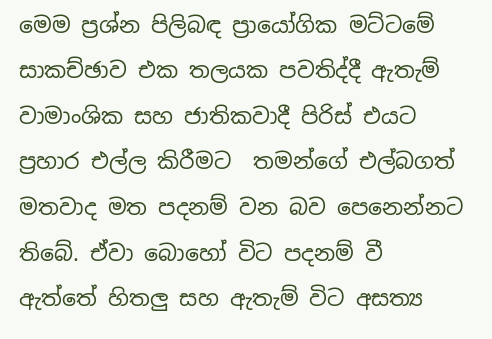මෙම ප්‍රශ්න පිලිබඳ ප්‍රායෝගික මට්ටමේ සාකච්ඡාව එක තලයක පවතිද්දී ඇතැම් වාමාංශික සහ ජාතිකවාදී පිරිස් එයට ප්‍රහාර එල්ල කිරීමට  තමන්ගේ එල්බගත් මතවාද මත පදනම් වන බව පෙනෙන්නට තිබේ. ඒවා බොහෝ විට පදනම් වී ඇත්තේ හිතලු සහ ඇතැම් විට අසත්‍ය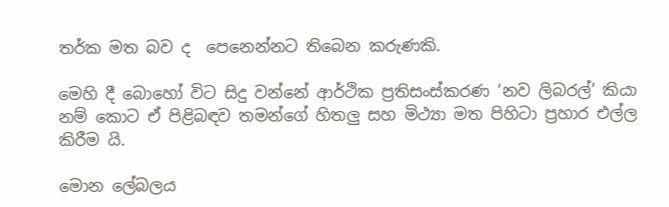තර්ක මත බව ද  පෙනෙන්නට තිබෙන කරුණකි.

මෙහි දී බොහෝ විට සිදු වන්නේ ආර්ථික ප්‍රතිසංස්කරණ ‘නව ලිබරල්’ කියා නම් කොට ඒ පිළිබඳව තමන්ගේ හිතලු සහ මිථ්‍යා මත පිහිටා ප්‍රහාර එල්ල කිරීම යි.

මොන ලේබලය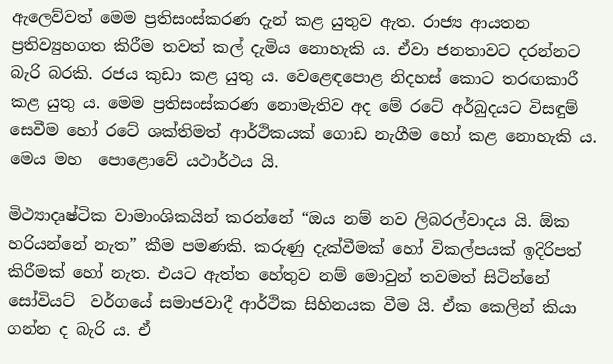ඇලෙව්වත් මෙම ප්‍රතිසංස්කරණ දැන් කළ යුතුව ඇත. රාජ්‍ය ආයතන ප්‍රතිව්‍යුහගත කිරීම තවත් කල් දැමිය නොහැකි ය. ඒවා ජනතාවට දරන්නට බැරි බරකි. රජය කුඩා කළ යුතු ය. වෙළෙඳපොළ නිදහස් කොට තරඟකාරී කළ යුතු ය. මෙම ප්‍රතිසංස්කරණ නොමැතිව අද මේ රටේ අර්බුදයට විසඳුම් සෙවීම හෝ රටේ ශක්තිමත් ආර්ථිකයක් ගොඩ නැගීම හෝ කළ නොහැකි ය. මෙය මහ  පොළොවේ යථාර්ථය යි.

මිථ්‍යාදෘෂ්ටික වාමාංශිකයින් කරන්නේ “ඔය නම් නව ලිබරල්වාදය යි. ඕක හරියන්නේ නැත” කීම පමණකි. කරුණු දැක්වීමක් හෝ විකල්පයක් ඉදිරිපත් කිරීමක් හෝ නැත. එයට ඇත්ත හේතුව නම් මොවුන් තවමත් සිටින්නේ සෝවියට්  වර්ගයේ සමාජවාදී ආර්ථික සිහිනයක වීම යි. ඒක කෙලින් කියා ගන්න ද බැරි ය. ඒ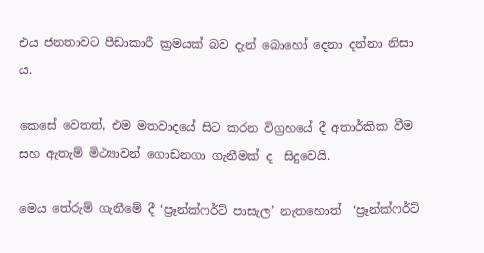එය ජනතාවට පීඩාකාරී ක්‍රමයක් බව දැන් බොහෝ දෙනා දන්නා නිසා ය.

කෙසේ වෙතත්, එම මතවාදයේ සිට කරන විග්‍රහයේ දී අතාර්කික වීම සහ ඇතැම් මිථ්‍යාවන් ගොඩනගා ගැනීමක් ද  සිදුවෙයි.

මෙය තේරුම් ගැනීමේ දී ‘ප්‍රෑන්ක්ෆර්ට් පාසැල’ නැතහොත්  ‘ප්‍රෑන්ක්ෆර්ට්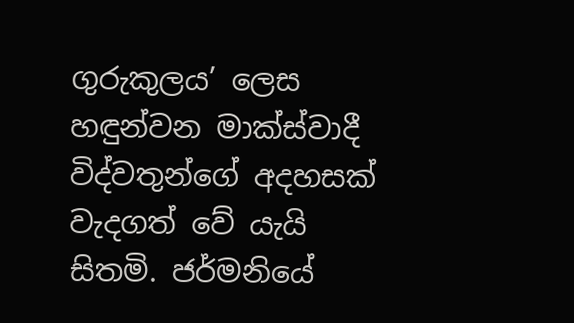ගුරුකුලය’ ලෙස හඳුන්වන මාක්ස්වාදී විද්වතුන්ගේ අදහසක් වැදගත් වේ යැයි සිතමි. ජර්මනියේ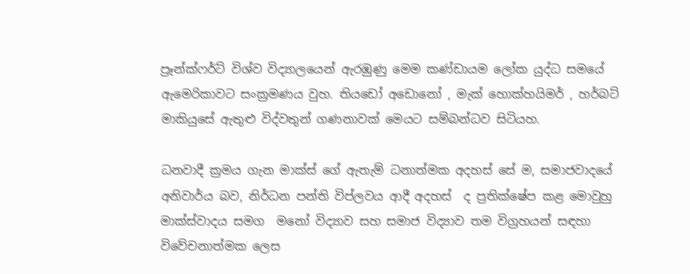ප්‍රෑන්ක්ෆර්ට් විශ්ව විද්‍යාලයෙන් ඇරඹුණු මෙම කණ්ඩායම ලෝක යුද්ධ සමයේ ඇමෙරිකාවට සංක්‍රමණය වුහ. තියඩෝ අඩොනෝ , මැක් හොක්හයිමර් , හර්බට් මාකියුසේ ඇතුළු විද්වතුන් ගණනාවක් මෙයට සම්බන්ධව සිටියහ.

ධනවාදී ක්‍රමය ගැන මාක්ස් ගේ ඇතැම් ධනාත්මක අදහස් සේ ම, සමාජවාදයේ අනිවාර්ය බව, නිර්ධන පන්ති විප්ලවය ආදී අදහස්  ද ප්‍රතික්ෂේප කළ මොවුහු  මාක්ස්වාදය සමග  මනෝ විද්‍යාව සහ සමාජ විද්‍යාව තම විග්‍රහයන් සඳහා විවේචනාත්මක ලෙස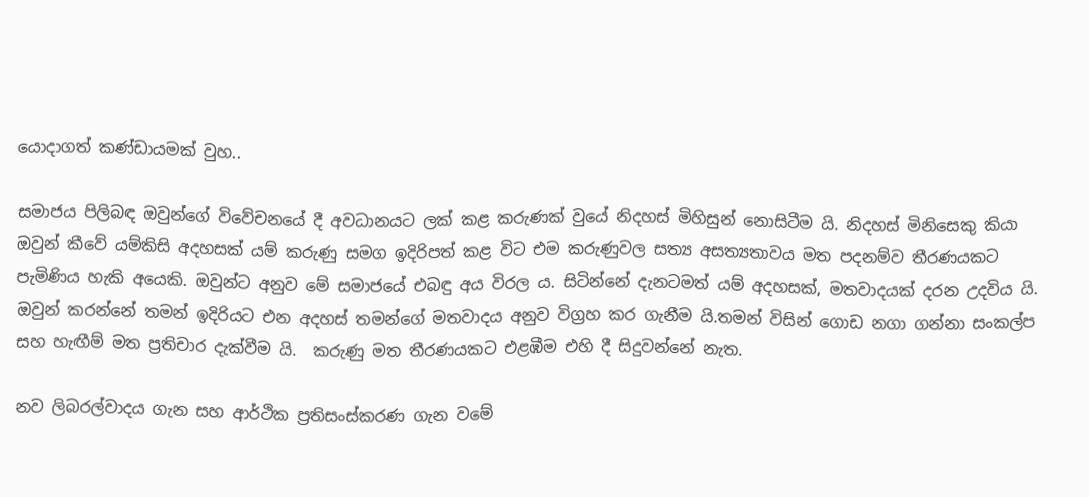යොදාගත් කණ්ඩායමක් වුහ..

සමාජය පිලිබඳ ඔවුන්ගේ විවේචනයේ දී අවධානයට ලක් කළ කරුණක් වුයේ නිදහස් මිහිසුන් නොසිටීම යි. නිදහස් මිනිසෙකු කියා ඔවුන් කීවේ යම්කිසි අදහසක් යම් කරුණු සමග ඉදිරිපත් කළ විට එම කරුණුවල සත්‍ය අසත්‍යතාවය මත පදනම්ව තීරණයකට පැමිණිය හැකි අයෙකි. ඔවුන්ට අනුව මේ සමාජයේ එබඳු අය විරල ය. සිටින්නේ දැනටමත් යම් අදහසක්, මතවාදයක් දරන උදවිය යි. ඔවුන් කරන්නේ තමන් ඉදිරියට එන අදහස් තමන්ගේ මතවාදය අනුව විග්‍රහ කර ගැනීම යි.තමන් විසින් ගොඩ නගා ගන්නා සංකල්ප සහ හැඟීම් මත ප්‍රතිචාර දැක්වීම යි.  කරුණු මත තීරණයකට එළඹීම එහි දී සිදුවන්නේ නැත.

නව ලිබරල්වාදය ගැන සහ ආර්ථික ප්‍රතිසංස්කරණ ගැන වමේ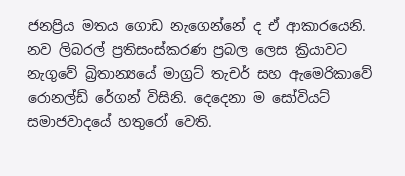ජනප්‍රිය මතය ගොඩ නැගෙන්නේ ද ඒ ආකාරයෙනි. නව ලිබරල් ප්‍රතිසංස්කරණ ප්‍රබල ලෙස ක්‍රියාවට නැගුවේ බ්‍රිතාන්‍යයේ මාග්‍රට් තැචර් සහ ඇමෙරිකාවේ රොනල්ඩ් රේගන් විසිනි. දෙදෙනා ම සෝවියට් සමාජවාදයේ හතුරෝ වෙති.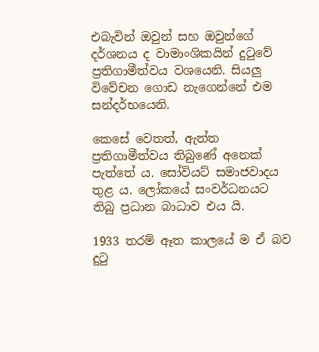එබැවින් ඔවුන් සහ ඔවුන්ගේ දර්ශනය ද වාමාංශිකයින් දුටුවේ ප්‍රතිගාමීත්වය වශයෙනි. සියලු විවේචන ගොඩ නැගෙන්නේ එම සන්දර්භයෙනි.

කෙසේ වෙතත්, ඇත්ත ප්‍රතිගාමීත්වය තිබුණේ අනෙක් පැත්තේ ය. සෝවියට් සමාජවාදය තුළ ය. ලෝකයේ සංවර්ධනයට තිබු ප්‍රධාන බාධාව එය යි.

1933 තරම් ඈත කාලයේ ම ඒ බව දුටු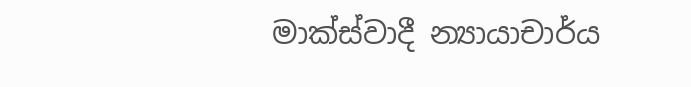මාක්ස්වාදී න්‍යායාචාර්ය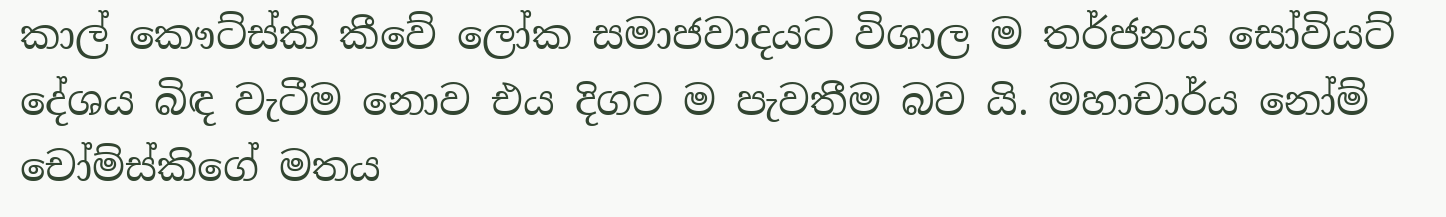කාල් කෞට්ස්කි කීවේ ලෝක සමාජවාදයට විශාල ම තර්ජනය සෝවියට් දේශය බිඳ වැටීම නොව එය දිගට ම පැවතීම බව යි. මහාචාර්ය නෝම් චෝම්ස්කිගේ මතය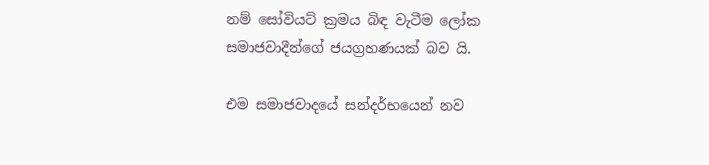නම් සෝවියට් ක්‍රමය බිඳ වැටීම ලෝක සමාජවාදීන්ගේ ජයග්‍රහණයක් බව යි.

එම සමාජවාදයේ සන්දර්භයෙන් නව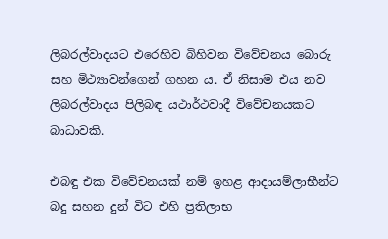ලිබරල්වාදයට එරෙහිව බිහිවන විවේචනය බොරු සහ මිථ්‍යාවන්ගෙන් ගහන ය. ඒ නිසාම එය නව ලිබරල්වාදය පිලිබඳ යථාර්ථවාදී විවේචනයකට බාධාවකි.

එබඳු එක විවේචනයක් නම් ඉහළ ආදායම්ලාභීන්ට බදු සහන දුන් විට එහි ප්‍රතිලාභ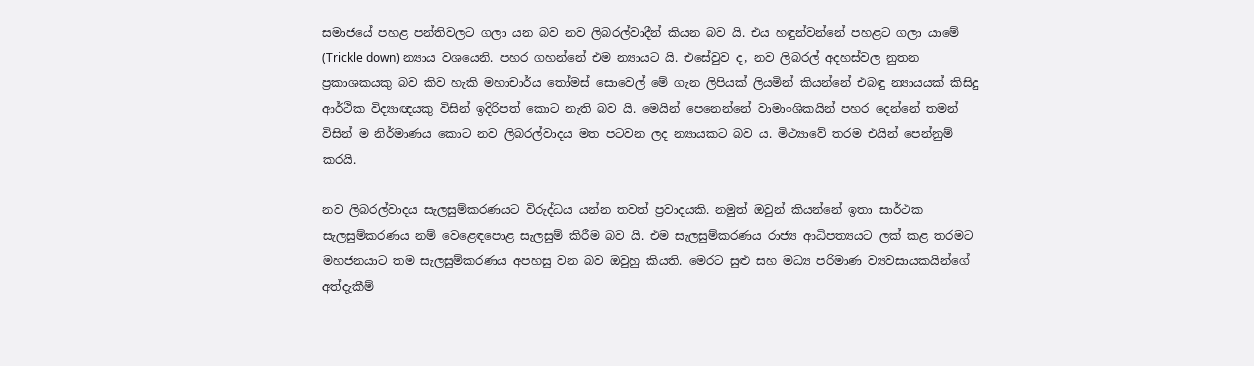සමාජයේ පහළ පන්තිවලට ගලා යන බව නව ලිබරල්වාදීන් කියන බව යි. එය හඳුන්වන්නේ පහළට ගලා යාමේ (Trickle down) න්‍යාය වශයෙනි. පහර ගහන්නේ එම න්‍යායට යි. එසේවුව ද, නව ලිබරල් අදහස්වල නුතන ප්‍රකාශකයකු බව කිව හැකි මහාචාර්ය තෝමස් සොවෙල් මේ ගැන ලිපියක් ලියමින් කියන්නේ එබඳු න්‍යායයක් කිසිදු ආර්ථික විද්‍යාඥයකු විසින් ඉදිරිපත් කොට නැති බව යි. මෙයින් පෙනෙන්නේ වාමාංශිකයින් පහර දෙන්නේ තමන් විසින් ම නිර්මාණය කොට නව ලිබරල්වාදය මත පටවන ලද න්‍යායකට බව ය. මිථ්‍යාවේ තරම එයින් පෙන්නුම් කරයි.

නව ලිබරල්වාදය සැලසුම්කරණයට විරුද්ධය යන්න තවත් ප්‍රවාදයකි. නමුත් ඔවුන් කියන්නේ ඉතා සාර්ථක සැලසුම්කරණය නම් වෙළෙඳපොළ සැලසුම් කිරීම බව යි. එම සැලසුම්කරණය රාජ්‍ය ආධිපත්‍යයට ලක් කළ තරමට මහජනයාට තම සැලසුම්කරණය අපහසු වන බව ඔවුහු කියති. මෙරට සුළු සහ මධ්‍ය පරිමාණ ව්‍යවසායකයින්ගේ අත්දැකීම්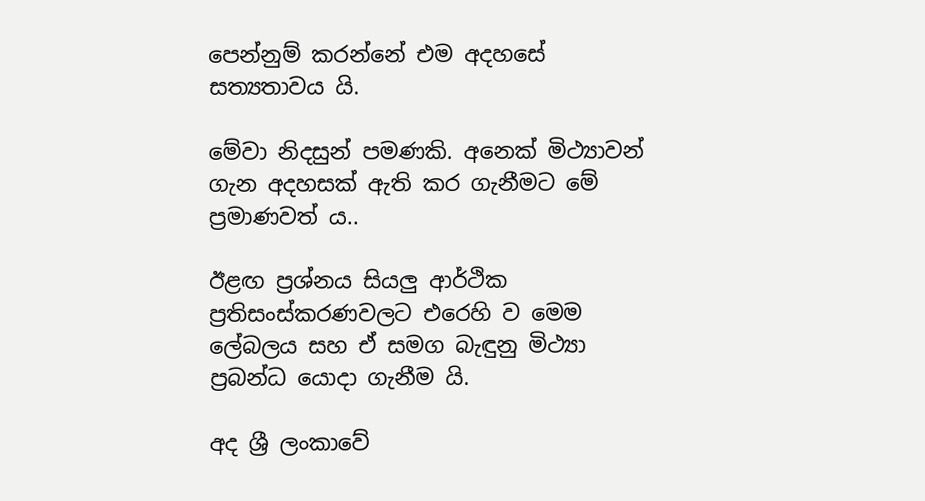පෙන්නුම් කරන්නේ එම අදහසේ සත්‍යතාවය යි.

මේවා නිදසුන් පමණකි. අනෙක් මිථ්‍යාවන් ගැන අදහසක් ඇති කර ගැනීමට මේ ප්‍රමාණවත් ය..

ඊළඟ ප්‍රශ්නය සියලු ආර්ථික ප්‍රතිසංස්කරණවලට එරෙහි ව මෙම ලේබලය සහ ඒ සමග බැඳුනු මිථ්‍යා ප්‍රබන්ධ යොදා ගැනීම යි.

අද ශ්‍රී ලංකාවේ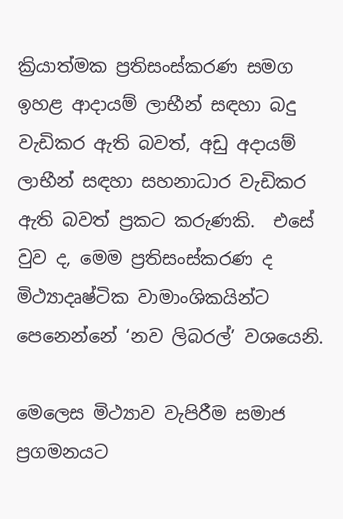ක්‍රියාත්මක ප්‍රතිසංස්කරණ සමග ඉහළ ආදායම් ලාභීන් සඳහා බදු වැඩිකර ඇති බවත්, අඩු අදායම් ලාභීන් සඳහා සහනාධාර වැඩිකර ඇති බවත් ප්‍රකට කරුණකි.  එසේ වුව ද, මෙම ප්‍රතිසංස්කරණ ද මිථ්‍යාදෘෂ්ටික වාමාංශිකයින්ට පෙනෙන්නේ ‘නව ලිබරල්’ වශයෙනි.

මෙලෙස මිථ්‍යාව වැපිරීම සමාජ ප්‍රගමනයට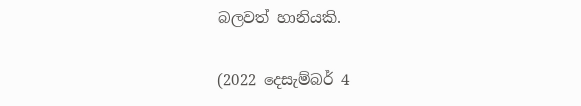බලවත් හානියකි.

(2022 දෙසැම්බර් 4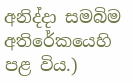අනිද්දා සමබිම අතිරේකයෙහි පළ විය.)